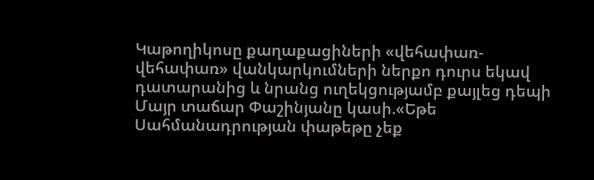Կաթողիկոսը քաղաքացիների «վեհափառ-վեհափառ» վանկարկումների ներքո դուրս եկավ դատարանից և նրանց ուղեկցությամբ քայլեց դեպի Մայր տաճար Փաշինյանը կասի.«Եթե Սահմանադրության փաթեթը չեք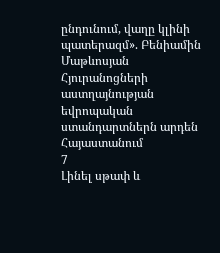ընդունում, վաղը կլինի պատերազմ». Բենիամին Մաթևոսյան Հյուրանոցների աստղայնության եվրոպական ստանդարտներն արդեն Հայաստանում
7
Լինել սթափ և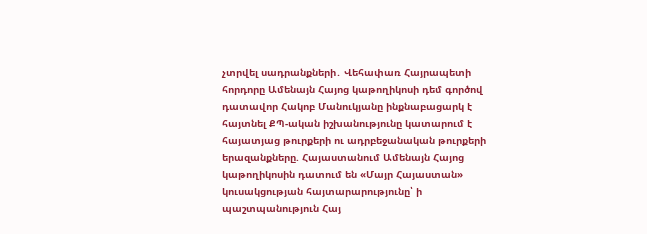չտրվել սադրանքների․ Վեհափառ Հայրապետի հորդորը Ամենայն Հայոց կաթողիկոսի դեմ գործով դատավոր Հակոբ Մանուկյանը ինքնաբացարկ է հայտնել ՔՊ-ական իշխանությունը կատարում է հայատյաց թուրքերի ու ադրբեջանական թուրքերի երազանքները. Հայաստանում Ամենայն Հայոց կաթողիկոսին դատում են «Մայր Հայաստան» կուսակցության հայտարարությունը՝ ի պաշտպանություն Հայ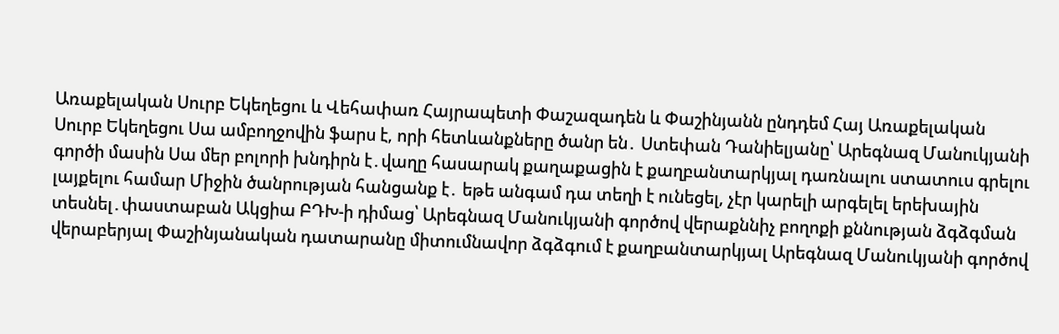Առաքելական Սուրբ Եկեղեցու և Վեհափառ Հայրապետի Փաշազադեն և Փաշինյանն ընդդեմ Հայ Առաքելական Սուրբ Եկեղեցու Սա ամբողջովին ֆարս է, որի հետևանքները ծանր են․ Ստեփան Դանիելյանը՝ Արեգնազ Մանուկյանի գործի մասին Սա մեր բոլորի խնդիրն է․վաղը հասարակ քաղաքացին է քաղբանտարկյալ դառնալու ստատուս գրելու լայքելու համար Միջին ծանրության հանցանք է․ եթե անգամ դա տեղի է ունեցել, չէր կարելի արգելել երեխային տեսնել․փաստաբան Ակցիա ԲԴԽ-ի դիմաց՝ Արեգնազ Մանուկյանի գործով վերաքննիչ բողոքի քննության ձգձգման վերաբերյալ Փաշինյանական դատարանը միտումնավոր ձգձգում է քաղբանտարկյալ Արեգնազ Մանուկյանի գործով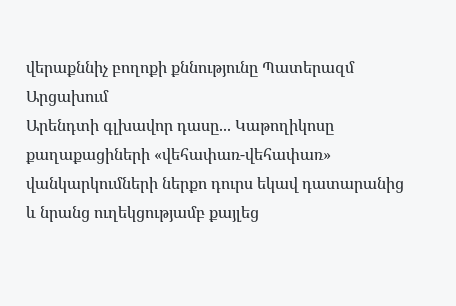վերաքննիչ բողոքի քննությունը Պատերազմ Արցախում
Արենդտի գլխավոր դասը... Կաթողիկոսը քաղաքացիների «վեհափառ-վեհափառ» վանկարկումների ներքո դուրս եկավ դատարանից և նրանց ուղեկցությամբ քայլեց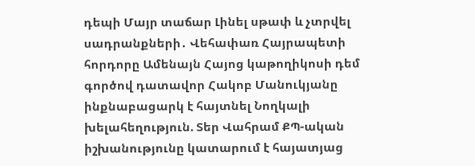դեպի Մայր տաճար Լինել սթափ և չտրվել սադրանքների․ Վեհափառ Հայրապետի հորդորը Ամենայն Հայոց կաթողիկոսի դեմ գործով դատավոր Հակոբ Մանուկյանը ինքնաբացարկ է հայտնել Նողկալի խելահեղություն. Տեր Վահրամ ՔՊ-ական իշխանությունը կատարում է հայատյաց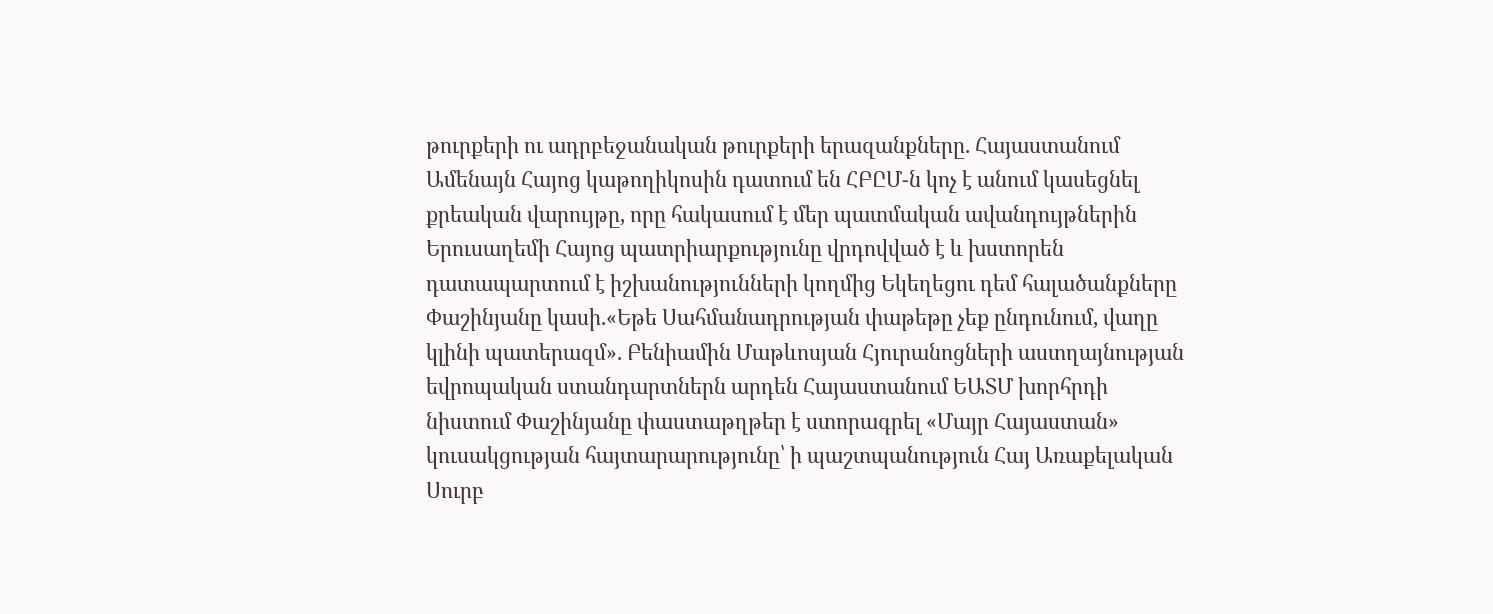թուրքերի ու ադրբեջանական թուրքերի երազանքները. Հայաստանում Ամենայն Հայոց կաթողիկոսին դատում են ՀԲԸՄ-ն կոչ է անում կասեցնել քրեական վարույթը, որը հակասում է մեր պատմական ավանդույթներին Երուսաղեմի Հայոց պատրիարքությունը վրդովված է և խստորեն դատապարտում է իշխանությունների կողմից Եկեղեցու դեմ հալածանքները Փաշինյանը կասի.«Եթե Սահմանադրության փաթեթը չեք ընդունում, վաղը կլինի պատերազմ». Բենիամին Մաթևոսյան Հյուրանոցների աստղայնության եվրոպական ստանդարտներն արդեն Հայաստանում ԵԱՏՄ խորհրդի նիստում Փաշինյանը փաստաթղթեր է ստորագրել «Մայր Հայաստան» կուսակցության հայտարարությունը՝ ի պաշտպանություն Հայ Առաքելական Սուրբ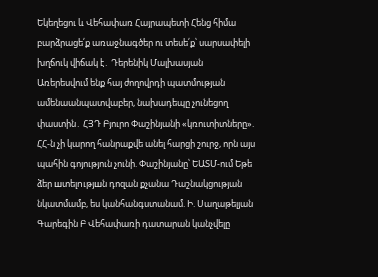Եկեղեցու և Վեհափառ Հայրապետի Հենց հիմա բարձրացե՛ք առաջնագծեր ու տեսե՛ք՝ սարսափելի խղճուկ վիճակ է․ Դերենիկ Մալխասյան Առերեսվում ենք հայ ժողովրդի պատմության ամենաանպատվաբեր, նախադեպը չունեցող փաստին․ ՀՅԴ Բյուրո Փաշինյանի «կռուտիտները». ՀՀ-ն չի կարող հանրաքվե անել հարցի շուրջ, որն այս պահին գոյություն չունի. Փաշինյանը՝ ԵԱՏՄ-ում Եթե ձեր шտելnւթյшն դոզան քչանա Դաշնակցության նկատմամբ, ես կանհանգստանամ. Ի. Սաղաթելյան Գարեգին Բ Վեհափառի դատարան կանչվելը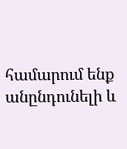համարում ենք անընդունելի և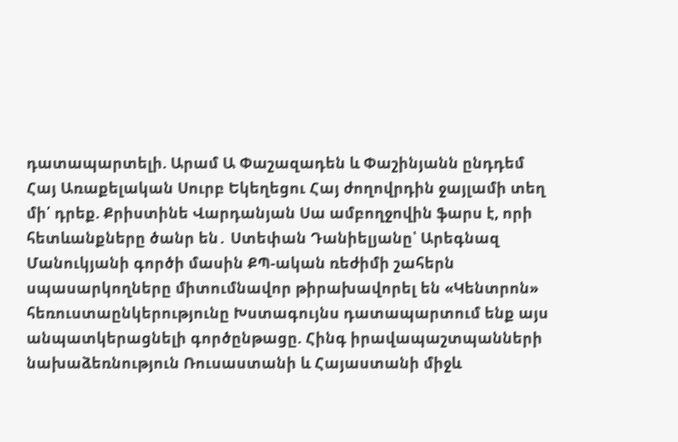դատապարտելի. Արամ Ա Փաշազադեն և Փաշինյանն ընդդեմ Հայ Առաքելական Սուրբ Եկեղեցու Հայ ժողովրդին ջայլամի տեղ մի՛ դրեք. Քրիստինե Վարդանյան Սա ամբողջովին ֆարս է, որի հետևանքները ծանր են․ Ստեփան Դանիելյանը՝ Արեգնազ Մանուկյանի գործի մասին ՔՊ-ական ռեժիմի շահերն սպասարկողները միտումնավոր թիրախավորել են «Կենտրոն» հեռուստաընկերությունը Խստագույնս դատապարտում ենք այս անպատկերացնելի գործընթացը. Հինգ իրավապաշտպանների նախաձեռնություն Ռուսաստանի և Հայաստանի միջև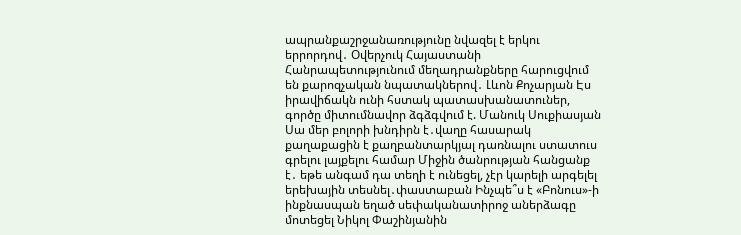ապրանքաշրջանառությունը նվազել է երկու երրորդով․ Օվերչուկ Հայաստանի Հանրապետությունում մեղադրանքները հարուցվում են քարոզչական նպատակներով․ Լևոն Քոչարյան Էս իրավիճակն ունի հստակ պատասխանատուներ, գործը միտումնավոր ձգձգվում է. Մանուկ Սուքիասյան Սա մեր բոլորի խնդիրն է․վաղը հասարակ քաղաքացին է քաղբանտարկյալ դառնալու ստատուս գրելու լայքելու համար Միջին ծանրության հանցանք է․ եթե անգամ դա տեղի է ունեցել, չէր կարելի արգելել երեխային տեսնել․փաստաբան Ինչպե՞ս է «Բոնուս»-ի ինքնասպան եղած սեփականատիրոջ աներձագը մոտեցել Նիկոլ Փաշինյանին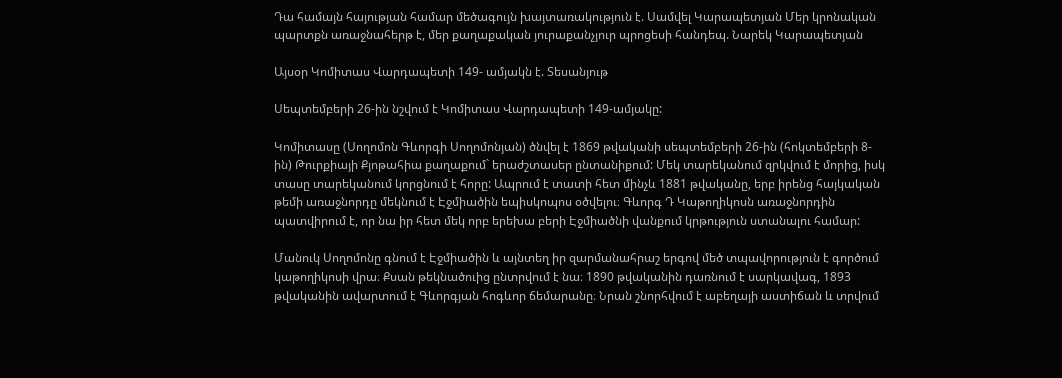Դա համայն հայության համար մեծագույն խայտառակություն է. Սամվել Կարապետյան Մեր կրոնական պարտքն առաջնահերթ է, մեր քաղաքական յուրաքանչյուր պրոցեսի հանդեպ. Նարեկ Կարապետյան

Այսօր Կոմիտաս Վարդապետի 149- ամյակն է. Տեսանյութ

Սեպտեմբերի 26-ին նշվում է Կոմիտաս Վարդապետի 149-ամյակը:

Կոմիտասը (Սողոմոն Գևորգի Սողոմոնյան) ծնվել է 1869 թվականի սեպտեմբերի 26-ին (հոկտեմբերի 8-ին) Թուրքիայի Քյոթահիա քաղաքում` երաժշտասեր ընտանիքում: Մեկ տարեկանում զրկվում է մորից, իսկ տասը տարեկանում կորցնում է հորը: Ապրում է տատի հետ մինչև 1881 թվականը, երբ իրենց հայկական թեմի առաջնորդը մեկնում է Էջմիածին եպիսկոպոս օծվելու։ Գևորգ Դ Կաթողիկոսն առաջնորդին պատվիրում է, որ նա իր հետ մեկ որբ երեխա բերի Էջմիածնի վանքում կրթություն ստանալու համար:

Մանուկ Սողոմոնը գնում է Էջմիածին և այնտեղ իր զարմանահրաշ երգով մեծ տպավորություն է գործում կաթողիկոսի վրա։ Քսան թեկնածուից ընտրվում է նա։ 1890 թվականին դառնում է սարկավագ, 1893 թվականին ավարտում է Գևորգյան հոգևոր ճեմարանը։ Նրան շնորհվում է աբեղայի աստիճան և տրվում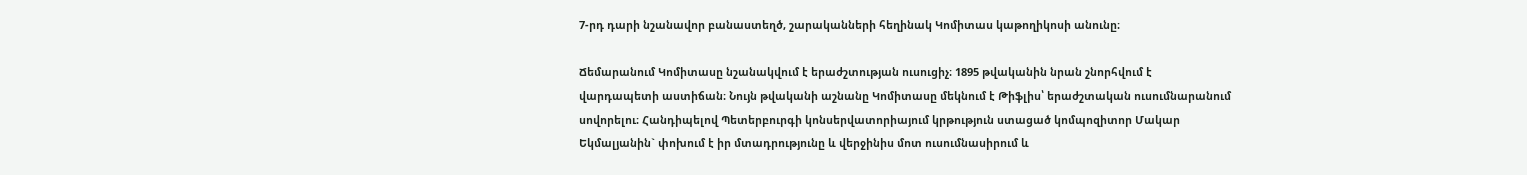7-րդ դարի նշանավոր բանաստեղծ, շարականների հեղինակ Կոմիտաս կաթողիկոսի անունը։

Ճեմարանում Կոմիտասը նշանակվում է երաժշտության ուսուցիչ։ 1895 թվականին նրան շնորհվում է վարդապետի աստիճան։ Նույն թվականի աշնանը Կոմիտասը մեկնում է Թիֆլիս՝ երաժշտական ուսումնարանում սովորելու։ Հանդիպելով Պետերբուրգի կոնսերվատորիայում կրթություն ստացած կոմպոզիտոր Մակար Եկմալյանին` փոխում է իր մտադրությունը և վերջինիս մոտ ուսումնասիրում և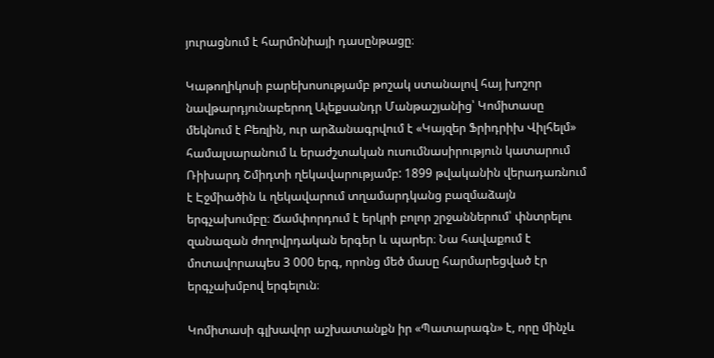յուրացնում է հարմոնիայի դասընթացը։

Կաթողիկոսի բարեխոսությամբ թոշակ ստանալով հայ խոշոր նավթարդյունաբերող Ալեքսանդր Մանթաշյանից՝ Կոմիտասը մեկնում է Բեռլին, ուր արձանագրվում է «Կայզեր Ֆրիդրիխ Վիլհելմ» համալսարանում և երաժշտական ուսումնասիրություն կատարում Ռիխարդ Շմիդտի ղեկավարությամբ: 1899 թվականին վերադառնում է Էջմիածին և ղեկավարում տղամարդկանց բազմաձայն երգչախումբը։ Ճամփորդում է երկրի բոլոր շրջաններում՝ փնտրելու զանազան ժողովրդական երգեր և պարեր։ Նա հավաքում է մոտավորապես 3 000 երգ, որոնց մեծ մասը հարմարեցված էր երգչախմբով երգելուն։

Կոմիտասի գլխավոր աշխատանքն իր «Պատարագն» է, որը մինչև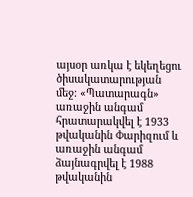այսօր առկա է եկեղեցու ծիսակատարության մեջ։ «Պատարագն» առաջին անգամ հրատարակվել է 1933 թվականին Փարիզում և առաջին անգամ ձայնագրվել է 1988 թվականին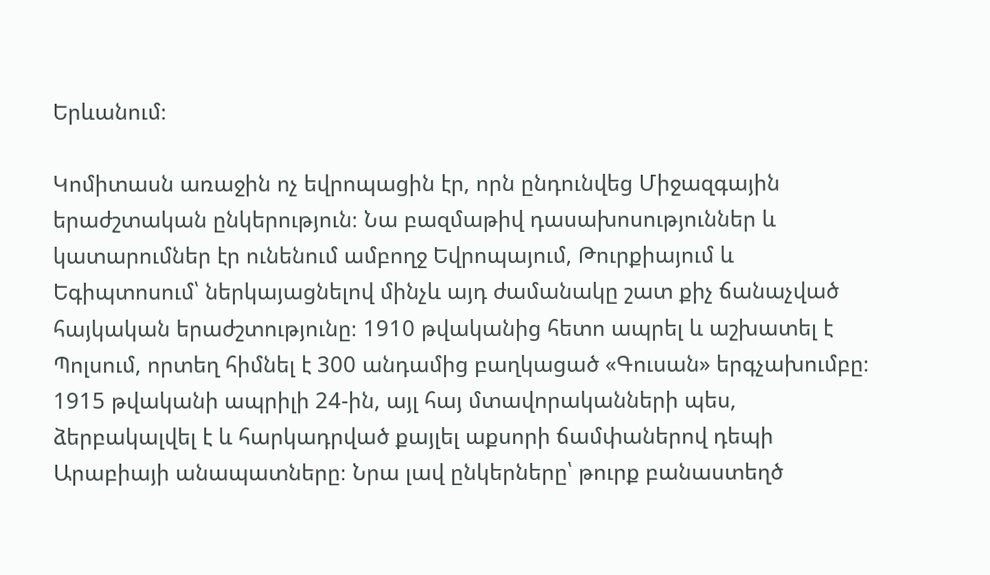Երևանում։

Կոմիտասն առաջին ոչ եվրոպացին էր, որն ընդունվեց Միջազգային երաժշտական ընկերություն։ Նա բազմաթիվ դասախոսություններ և կատարումներ էր ունենում ամբողջ Եվրոպայում, Թուրքիայում և Եգիպտոսում՝ ներկայացնելով մինչև այդ ժամանակը շատ քիչ ճանաչված հայկական երաժշտությունը։ 1910 թվականից հետո ապրել և աշխատել է Պոլսում, որտեղ հիմնել է 300 անդամից բաղկացած «Գուսան» երգչախումբը։ 1915 թվականի ապրիլի 24-ին, այլ հայ մտավորականների պես, ձերբակալվել է և հարկադրված քայլել աքսորի ճամփաներով դեպի Արաբիայի անապատները։ Նրա լավ ընկերները՝ թուրք բանաստեղծ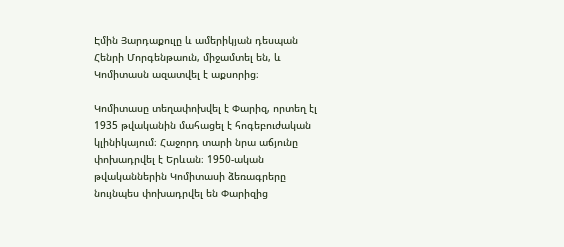Էմին Յարդաքուլը և ամերիկյան դեսպան Հենրի Մորգենթաուն, միջամտել են, և Կոմիտասն ազատվել է աքսորից։

Կոմիտասը տեղափոխվել է Փարիզ, որտեղ էլ 1935 թվականին մահացել է հոգեբուժական կլինիկայում։ Հաջորդ տարի նրա աճյունը փոխադրվել է Երևան։ 1950-ական թվականներին Կոմիտասի ձեռագրերը նույնպես փոխադրվել են Փարիզից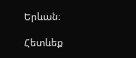Երևան։

Հետևեք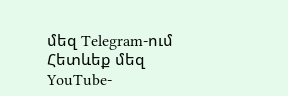մեզ Telegram-ում
Հետևեք մեզ YouTube-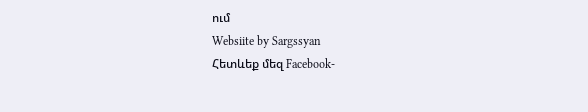ում
Websiite by Sargssyan
Հետևեք մեզ Facebook-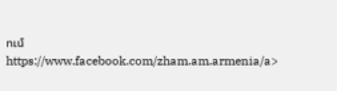ում https://www.facebook.com/zham.am.armenia/a>